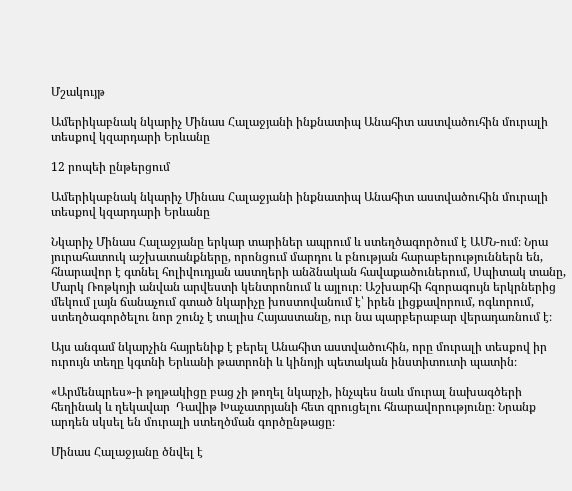Մշակույթ

Ամերիկաբնակ նկարիչ Մինաս Հալաջյանի ինքնատիպ Անահիտ աստվածուհին մուրալի տեսքով կզարդարի Երևանը

12 րոպեի ընթերցում

Ամերիկաբնակ նկարիչ Մինաս Հալաջյանի ինքնատիպ Անահիտ աստվածուհին մուրալի տեսքով կզարդարի Երևանը

Նկարիչ Մինաս Հալաջյանը երկար տարիներ ապրում և ստեղծագործում է ԱՄՆ-ում։ Նրա յուրահատուկ աշխատանքները, որոնցում մարդու և բնության հարաբերություններն են, հնարավոր է գտնել հոլիվուդյան աստղերի անձնական հավաքածուներում, Սպիտակ տանը, Մարկ Ռոթկոյի անվան արվեստի կենտրոնում և այլուր։ Աշխարհի հզորագույն երկրներից մեկում լայն ճանաչում գտած նկարիչը խոստովանում է՝ իրեն լիցքավորում, ոգևորում, ստեղծագործելու նոր շունչ է տալիս Հայաստանը, ուր նա պարբերաբար վերադառնում է։

Այս անգամ նկարչին հայրենիք է բերել Անահիտ աստվածուհին, որը մուրալի տեսքով իր ուրույն տեղը կգտնի Երևանի թատրոնի և կինոյի պետական ինստիտուտի պատին։

«Արմենպրես»-ի թղթակիցը բաց չի թողել նկարչի, ինչպես նաև մուրալ նախագծերի հեղինակ և ղեկավար  Դավիթ Խաչատրյանի հետ զրուցելու հնարավորությունը։ Նրանք արդեն սկսել են մուրալի ստեղծման գործընթացը։

Մինաս Հալաջյանը ծնվել է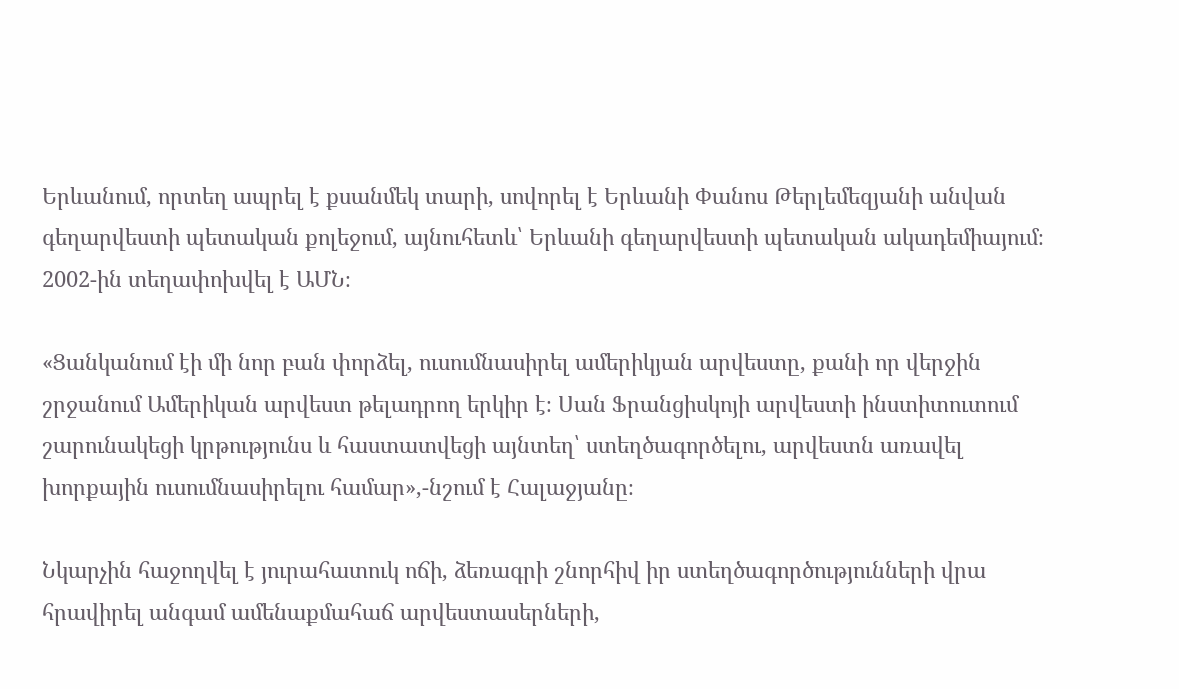Երևանում, որտեղ ապրել է քսանմեկ տարի, սովորել է Երևանի Փանոս Թերլեմեզյանի անվան գեղարվեստի պետական քոլեջում, այնուհետև՝ Երևանի գեղարվեստի պետական ակադեմիայում։ 2002-ին տեղափոխվել է ԱՄՆ։

«Ցանկանում էի մի նոր բան փորձել, ուսումնասիրել ամերիկյան արվեստը, քանի որ վերջին շրջանում Ամերիկան արվեստ թելադրող երկիր է։ Սան Ֆրանցիսկոյի արվեստի ինստիտուտում շարունակեցի կրթությունս և հաստատվեցի այնտեղ՝ ստեղծագործելու, արվեստն առավել խորքային ուսումնասիրելու համար»,-նշում է Հալաջյանը։

Նկարչին հաջողվել է յուրահատուկ ոճի, ձեռագրի շնորհիվ իր ստեղծագործությունների վրա հրավիրել անգամ ամենաքմահաճ արվեստասերների,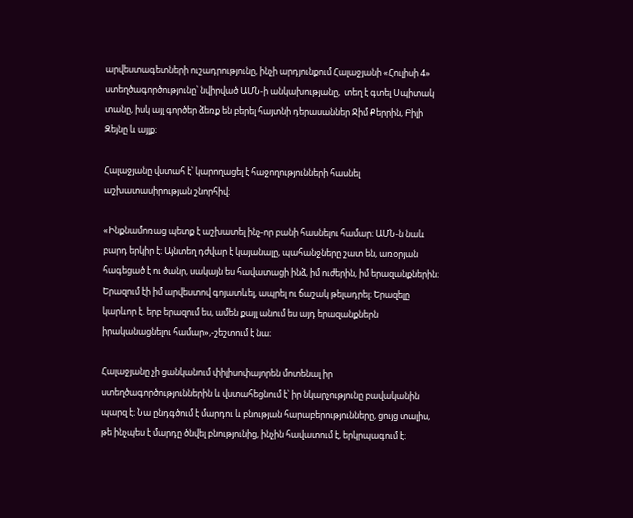արվեստագետների ուշադրությունը, ինչի արդյունքում Հալաջյանի «Հուլիսի 4» ստեղծագործությունը՝ նվիրված ԱՄՆ-ի անկախությանը,  տեղ է գտել Սպիտակ տանը, իսկ այլ գործեր ձեռք են բերել հայտնի դերասաններ Ջիմ Քերրին, Բիլի Զեյնը և այլք։

Հալաջյանը վստահ է՝ կարողացել է հաջողությունների հասնել աշխատասիրության շնորհիվ։

«Ինքնամոռաց պետք է աշխատել ինչ-որ բանի հասնելու համար։ ԱՄՆ-ն նաև բարդ երկիր է։ Այնտեղ դժվար է կայանալը, պահանջները շատ են, առօրյան հագեցած է ու ծանր, սակայն ես հավատացի ինձ, իմ ուժերին, իմ երազանքներին։ Երազում էի իմ արվեստով գոյատևել, ապրել ու ճաշակ թելադրել։ Երազելը կարևոր է. երբ երազում ես, ամեն քայլ անում ես այդ երազանքներն իրականացնելու համար»,-շեշտում է նա։

Հալաջյանը չի ցանկանում փիլիսոփայորեն մոտենալ իր ստեղծագործություններին և վստահեցնում է՝ իր նկարչությունը բավականին պարզ է։ Նա ընդգծում է մարդու և բնության հարաբերությունները, ցույց տալիս, թե ինչպես է մարդը ծնվել բնությունից, ինչին հավատում է, երկրպագում է։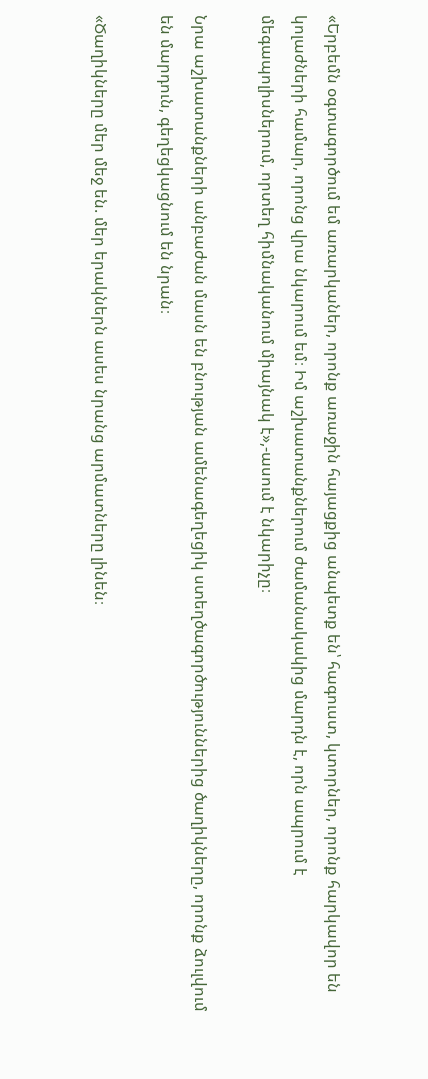«Երբեմն օգտագործում եմ առարկաներ, որոնք առաջին հայացքից անպետք են՝ հագուստ, կտորներ, որոնք հարկավոր են կոլաժների համար, որոնց վրա նկարում եմ։ Իմ աշխատանքներում ժամանակակից մարդն է, որն ապրում է մեգապոլիսներում, որտեղ հիմնականում միայնակ է»,-ասում է նկարիչը։

Նրա աշխատանքների անբաժան մասն են բնության ամենագեղեցիկ ստեղծագործություններից ծաղիկները, որոնք ձուլվում են մարդուն, գեղեցկացնում են նրան։

«Ծաղիկները մեր մեջ են. մեր երակներն ասես նրանց արմատները լինեն։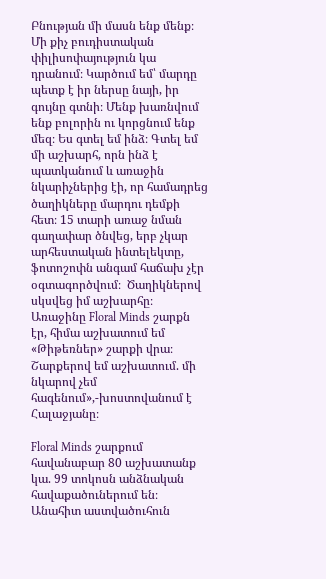Բնության մի մասն ենք մենք։ Մի քիչ բուդիստական փիլիսոփայություն կա դրանում։ Կարծում եմ՝ մարդը պետք է իր ներսը նայի, իր գույնը գտնի։ Մենք խառնվում ենք բոլորին ու կորցնում ենք մեզ։ Ես գտել եմ ինձ։ Գտել եմ մի աշխարհ, որն ինձ է պատկանում և առաջին նկարիչներից էի, որ համադրեց ծաղիկները մարդու դեմքի հետ։ 15 տարի առաջ նման գաղափար ծնվեց, երբ չկար արհեստական ինտելեկտը, ֆոտոշոփն անգամ հաճախ չէր օգտագործվում։  Ծաղիկներով սկսվեց իմ աշխարհը։ Առաջինը Floral Minds շարքն էր, հիմա աշխատում եմ «Թիթեռներ» շարքի վրա։  Շարքերով եմ աշխատում. մի նկարով չեմ հագենում»,-խոստովանում է Հալաջյանը։

Floral Minds շարքում հավանաբար 80 աշխատանք կա. 99 տոկոսն անձնական հավաքածուներում են։ Անահիտ աստվածուհուն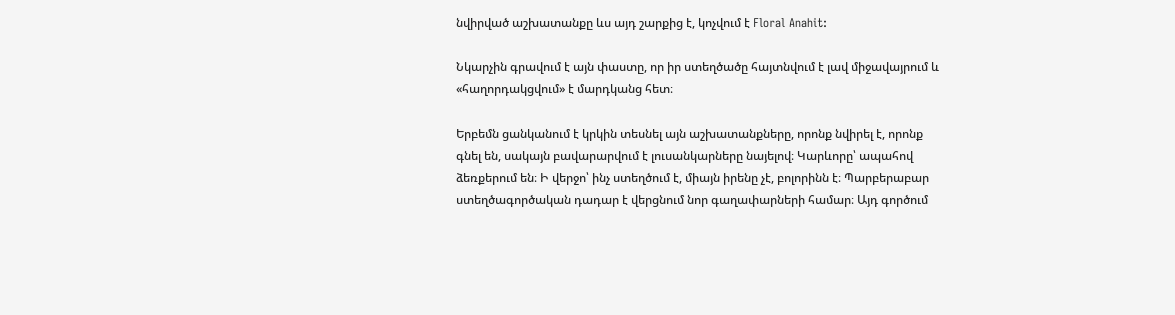նվիրված աշխատանքը ևս այդ շարքից է, կոչվում է Floral Anahit:

Նկարչին գրավում է այն փաստը, որ իր ստեղծածը հայտնվում է լավ միջավայրում և «հաղորդակցվում» է մարդկանց հետ։

Երբեմն ցանկանում է կրկին տեսնել այն աշխատանքները, որոնք նվիրել է, որոնք գնել են, սակայն բավարարվում է լուսանկարները նայելով։ Կարևորը՝ ապահով ձեռքերում են։ Ի վերջո՝ ինչ ստեղծում է, միայն իրենը չէ, բոլորինն է։ Պարբերաբար ստեղծագործական դադար է վերցնում նոր գաղափարների համար։ Այդ գործում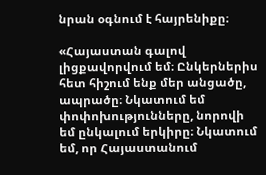նրան օգնում է հայրենիքը։

«Հայաստան գալով լիցքավորվում եմ։ Ընկերներիս հետ հիշում ենք մեր անցածը, ապրածը։ Նկատում եմ փոփոխությունները, նորովի եմ ընկալում երկիրը։ Նկատում եմ, որ Հայաստանում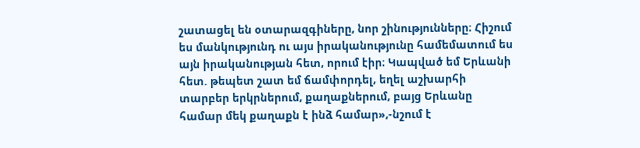շատացել են օտարազգիները, նոր շինությունները։ Հիշում ես մանկությունդ ու այս իրականությունը համեմատում ես այն իրականության հետ, որում էիր։ Կապված եմ Երևանի հետ. թեպետ շատ եմ ճամփորդել, եղել աշխարհի տարբեր երկրներում, քաղաքներում, բայց Երևանը համար մեկ քաղաքն է ինձ համար»,-նշում է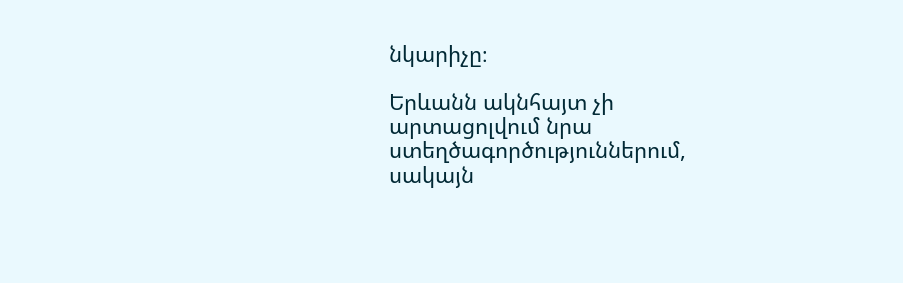նկարիչը։

Երևանն ակնհայտ չի արտացոլվում նրա ստեղծագործություններում, սակայն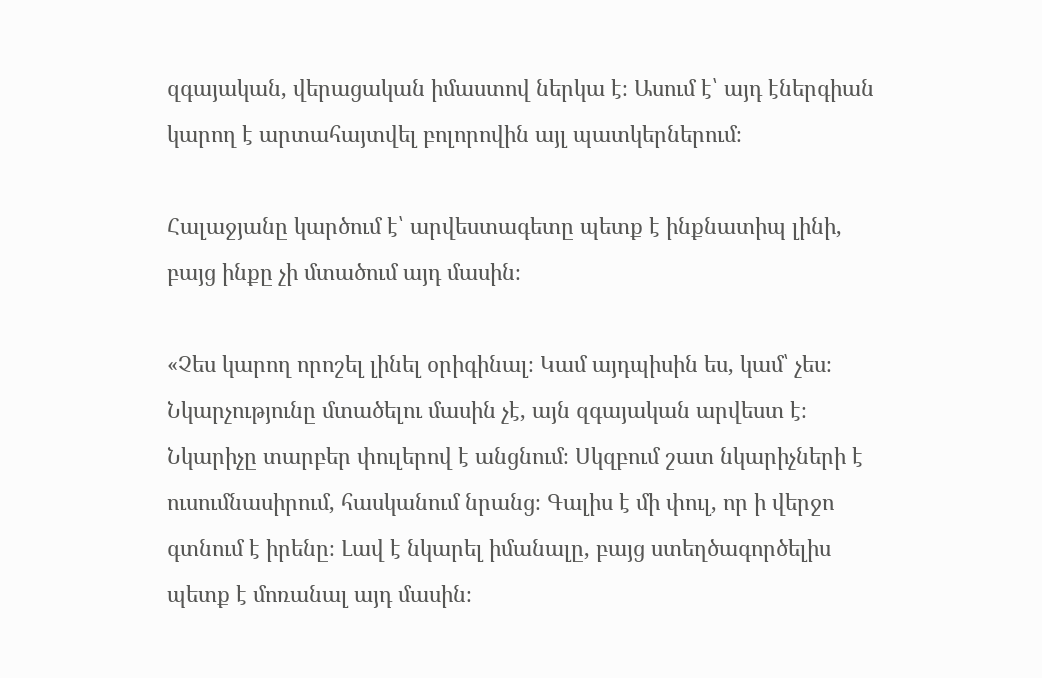զգայական, վերացական իմաստով ներկա է։ Ասում է՝ այդ էներգիան կարող է արտահայտվել բոլորովին այլ պատկերներում։

Հալաջյանը կարծում է՝ արվեստագետը պետք է ինքնատիպ լինի, բայց ինքը չի մտածում այդ մասին։

«Չես կարող որոշել լինել օրիգինալ։ Կամ այդպիսին ես, կամ՝ չես։ Նկարչությունը մտածելու մասին չէ, այն զգայական արվեստ է։ Նկարիչը տարբեր փուլերով է անցնում։ Սկզբում շատ նկարիչների է ուսումնասիրում, հասկանում նրանց։ Գալիս է մի փուլ, որ ի վերջո գտնում է իրենը։ Լավ է նկարել իմանալը, բայց ստեղծագործելիս պետք է մոռանալ այդ մասին։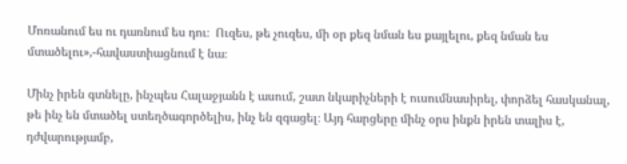Մոռանում ես ու դառնում ես դու։  Ուզես, թե չուզես, մի օր քեզ նման ես քայլելու, քեզ նման ես մտածելու»,-հավաստիացնում է նա։

Մինչ իրեն գտնելը, ինչպես Հալաջյանն է ասում, շատ նկարիչների է ուսումնասիրել, փորձել հասկանալ, թե ինչ են մտածել ստեղծագործելիս, ինչ են զգացել։ Այդ հարցերը մինչ օրս ինքն իրեն տալիս է, դժվարությամբ,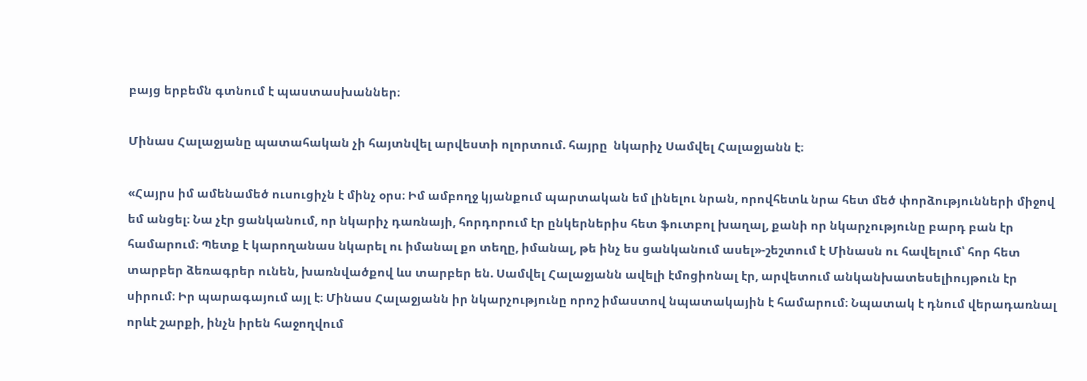բայց երբեմն գտնում է պաստասխաններ։

Մինաս Հալաջյանը պատահական չի հայտնվել արվեստի ոլորտում. հայրը  նկարիչ Սամվել Հալաջյանն է։

«Հայրս իմ ամենամեծ ուսուցիչն է մինչ օրս։ Իմ ամբողջ կյանքում պարտական եմ լինելու նրան, որովհետև նրա հետ մեծ փորձությունների միջով եմ անցել։ Նա չէր ցանկանում, որ նկարիչ դառնայի, հորդորում էր ընկերներիս հետ ֆուտբոլ խաղալ, քանի որ նկարչությունը բարդ բան էր համարում։ Պետք է կարողանաս նկարել ու իմանալ քո տեղը, իմանալ, թե ինչ ես ցանկանում ասել»-շեշտում է Մինասն ու հավելում՝ հոր հետ տարբեր ձեռագրեր ունեն, խառնվածքով ևս տարբեր են. Սամվել Հալաջյանն ավելի էմոցիոնալ էր, արվետում անկանխատեսելիույթուն էր սիրում։ Իր պարագայում այլ է։ Մինաս Հալաջյանն իր նկարչությունը որոշ իմաստով նպատակային է համարում։ Նպատակ է դնում վերադառնալ որևէ շարքի, ինչն իրեն հաջողվում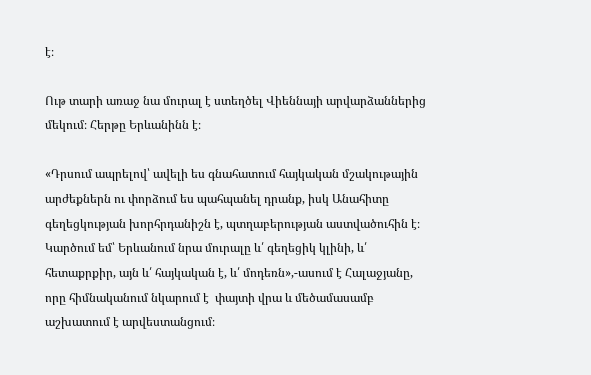է։

Ութ տարի առաջ նա մուրալ է ստեղծել Վիեննայի արվարձաններից մեկում։ Հերթը Երևանինն է։

«Դրսում ապրելով՝ ավելի ես գնահատում հայկական մշակութային արժեքներն ու փորձում ես պահպանել դրանք, իսկ Անահիտը գեղեցկության խորհրդանիշն է, պտղաբերության աստվածուհին է։ Կարծում եմ՝ Երևանում նրա մուրալը և՛ գեղեցիկ կլինի, և՛ հետաքրքիր, այն և՛ հայկական է, և՛ մոդեռն»,-ասում է Հալաջյանը, որը հիմնականում նկարում է  փայտի վրա և մեծամասամբ աշխատում է արվեստանցում։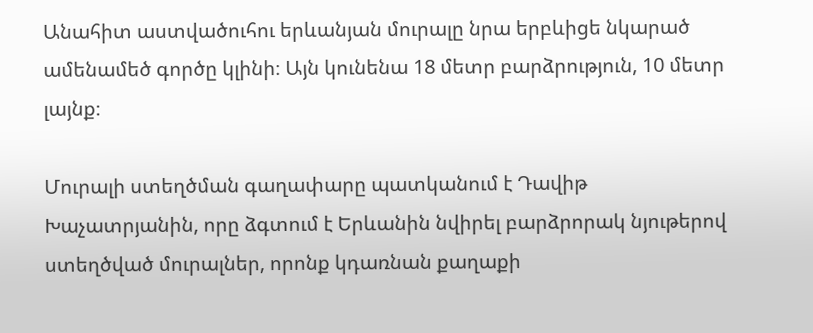Անահիտ աստվածուհու երևանյան մուրալը նրա երբևիցե նկարած ամենամեծ գործը կլինի։ Այն կունենա 18 մետր բարձրություն, 10 մետր լայնք։

Մուրալի ստեղծման գաղափարը պատկանում է Դավիթ Խաչատրյանին, որը ձգտում է Երևանին նվիրել բարձրորակ նյութերով ստեղծված մուրալներ, որոնք կդառնան քաղաքի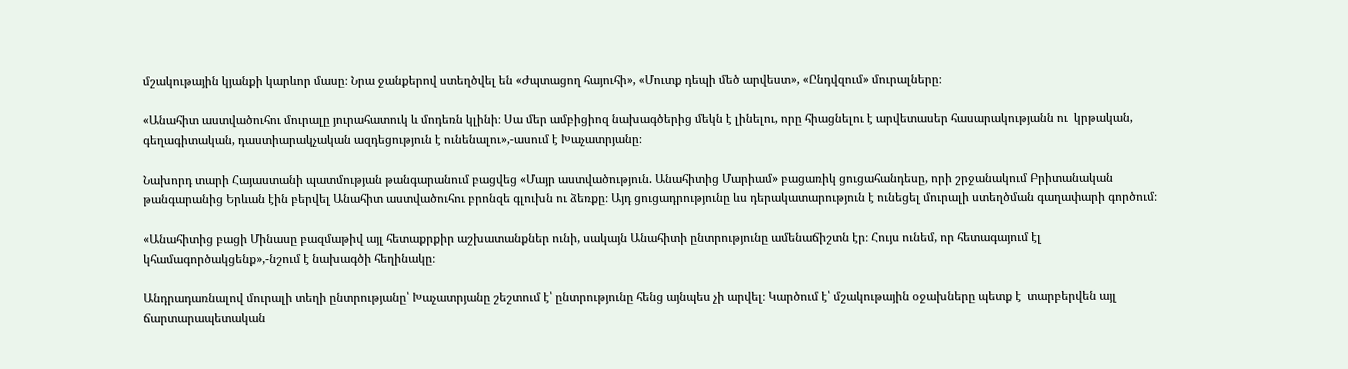մշակութային կյանքի կարևոր մասը։ Նրա ջանքերով ստեղծվել են «Ժպտացող հայուհի», «Մուտք դեպի մեծ արվեստ», «Ընդվզում» մուրալները։

«Անահիտ աստվածուհու մուրալը յուրահատուկ և մոդեռն կլինի։ Սա մեր ամբիցիոզ նախագծերից մեկն է լինելու, որը հիացնելու է արվետասեր հասարակությանն ու  կրթական, գեղագիտական, դաստիարակչական ազդեցություն է ունենալու»,-ասում է Խաչատրյանը։

Նախորդ տարի Հայաստանի պատմության թանգարանում բացվեց «Մայր աստվածություն. Անահիտից Մարիամ» բացառիկ ցուցահանդեսը, որի շրջանակում Բրիտանական թանգարանից Երևան էին բերվել Անահիտ աստվածուհու բրոնզե գլուխն ու ձեռքը։ Այդ ցուցադրությունը ևս դերակատարություն է ունեցել մուրալի ստեղծման գաղափարի գործում։

«Անահիտից բացի Մինասը բազմաթիվ այլ հետաքրքիր աշխատանքներ ունի, սակայն Անահիտի ընտրությունը ամենաճիշտն էր։ Հույս ունեմ, որ հետագայում էլ կհամագործակցենք»,-նշում է նախագծի հեղինակը։

Անդրադառնալով մուրալի տեղի ընտրությանը՝ Խաչատրյանը շեշտում է՝ ընտրությունը հենց այնպես չի արվել։ Կարծում է՝ մշակութային օջախները պետք է  տարբերվեն այլ ճարտարապետական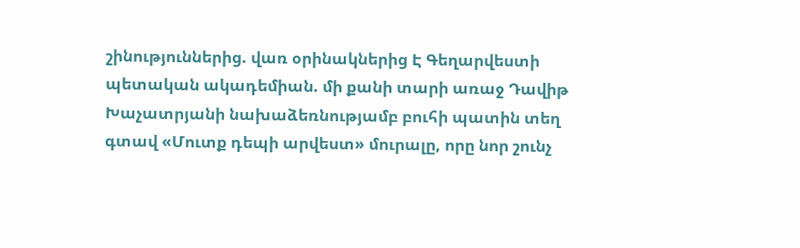շինություններից. վառ օրինակներից Է Գեղարվեստի պետական ակադեմիան. մի քանի տարի առաջ Դավիթ Խաչատրյանի նախաձեռնությամբ բուհի պատին տեղ գտավ «Մուտք դեպի արվեստ» մուրալը, որը նոր շունչ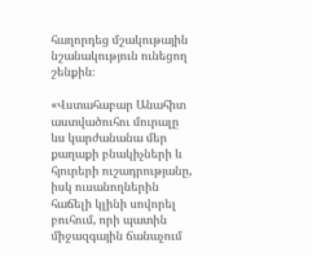հաղորդեց մշակութային նշանակություն ունեցող շենքին։

«Վստահաբար Անահիտ աստվածուհու մուրալը ևս կարժանանա մեր քաղաքի բնակիչների և հյուրերի ուշադրությանը, իսկ ուսանողներին հաճելի կլինի սովորել բուհում, որի պատին միջազգային ճանաչում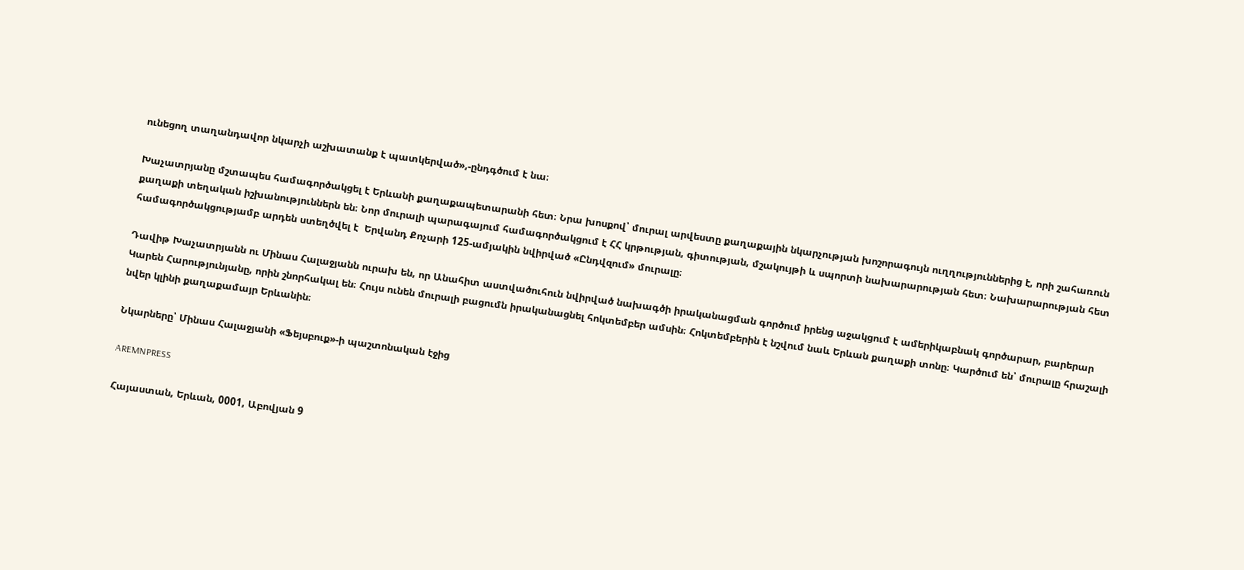ունեցող տաղանդավոր նկարչի աշխատանք է պատկերված»,-ընդգծում է նա։

Խաչատրյանը մշտապես համագործակցել է Երևանի քաղաքապետարանի հետ։ Նրա խոսքով՝ մուրալ արվեստը քաղաքային նկարչության խոշորագույն ուղղություններից է, որի շահառուն քաղաքի տեղական իշխանություններն են։ Նոր մուրալի պարագայում համագործակցում է ՀՀ կրթության, գիտության, մշակույթի և սպորտի նախարարության հետ։ Նախարարության հետ համագործակցությամբ արդեն ստեղծվել է  Երվանդ Քոչարի 125-ամյակին նվիրված «Ընդվզում» մուրալը։

Դավիթ Խաչատրյանն ու Մինաս Հալաջյանն ուրախ են, որ Անահիտ աստվածուհուն նվիրված նախագծի իրականացման գործում իրենց աջակցում է ամերիկաբնակ գործարար, բարերար Կարեն Հարությունյանը, որին շնորհակալ են։ Հույս ունեն մուրալի բացումն իրականացնել հոկտեմբեր ամսին։ Հոկտեմբերին է նշվում նաև Երևան քաղաքի տոնը։ Կարծում են՝ մուրալը հրաշալի նվեր կլինի քաղաքամայր Երևանին։

Նկարները՝ Մինաս Հալաջյանի «Ֆեյսբուք»-ի պաշտոնական էջից

AREMNPRESS

Հայաստան, Երևան, 0001, Աբովյան 9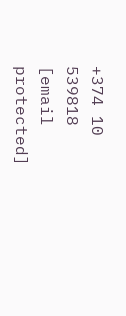+374 10 539818
[email protected]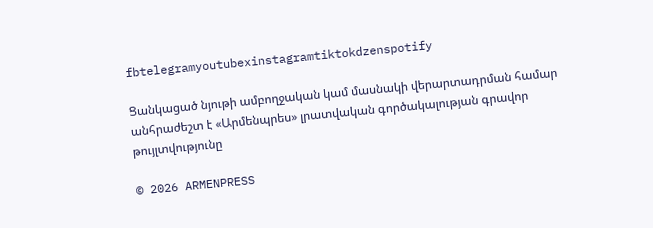fbtelegramyoutubexinstagramtiktokdzenspotify

Ցանկացած նյութի ամբողջական կամ մասնակի վերարտադրման համար անհրաժեշտ է «Արմենպրես» լրատվական գործակալության գրավոր թույլտվությունը

© 2026 ARMENPRESS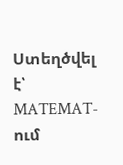Ստեղծվել է՝ MATEMAT-ում